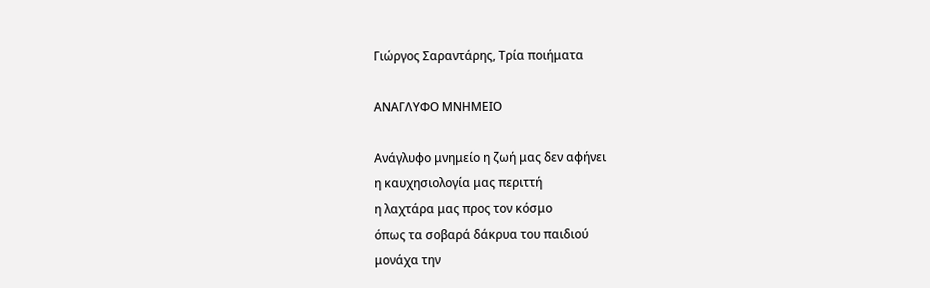Γιώργος Σαραντάρης, Τρία ποιήματα

ΑΝΑΓΛΥΦΟ ΜΝΗΜΕΙΟ

Ανάγλυφο μνημείο η ζωή μας δεν αφήνει
η καυχησιολογία μας περιττή
η λαχτάρα μας προς τον κόσμο
όπως τα σοβαρά δάκρυα του παιδιού
μονάχα την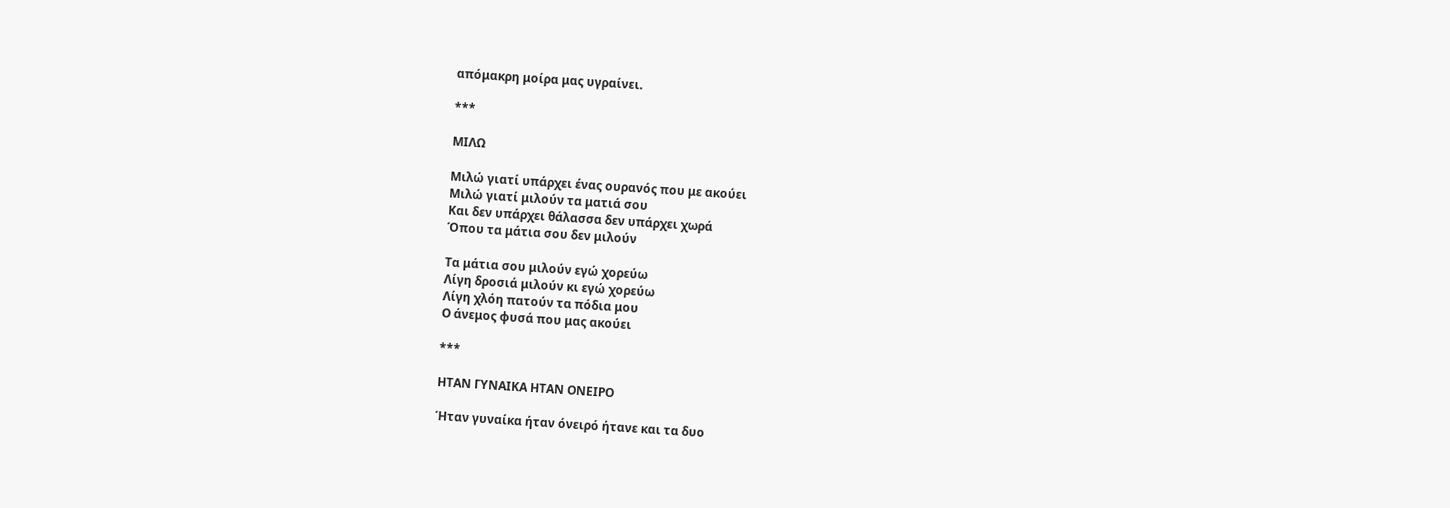απόμακρη μοίρα μας υγραίνει.

***

ΜΙΛΩ

Μιλώ γιατί υπάρχει ένας ουρανός που με ακούει
Μιλώ γιατί μιλούν τα ματιά σου
Και δεν υπάρχει θάλασσα δεν υπάρχει χωρά
Όπου τα μάτια σου δεν μιλούν

Τα μάτια σου μιλούν εγώ χορεύω
Λίγη δροσιά μιλούν κι εγώ χορεύω
Λίγη χλόη πατούν τα πόδια μου
Ο άνεμος φυσά που μας ακούει

***

ΗΤΑΝ ΓΥΝΑΙΚΑ ΗΤΑΝ ΟΝΕΙΡΟ

Ήταν γυναίκα ήταν όνειρό ήτανε και τα δυο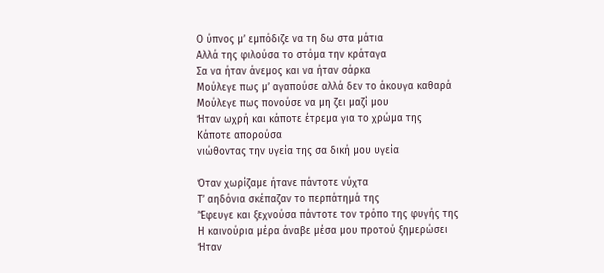Ο ύπνος μ’ εμπόδιζε να τη δω στα μάτια
Αλλά της φιλούσα το στόμα την κράταγα
Σα να ήταν άνεμος και να ήταν σάρκα
Μούλεγε πως μ’ αγαπούσε αλλά δεν το άκουγα καθαρά
Μούλεγε πως πονούσε να μη ζει μαζί μου
Ήταν ωχρή και κάποτε έτρεμα για το χρώμα της
Κάποτε απορούσα
νιώθοντας την υγεία της σα δική μου υγεία

Όταν χωρίζαμε ήτανε πάντοτε νύχτα
Τ’ αηδόνια σκέπαζαν το περπάτημά της
’Έφευγε και ξεχνούσα πάντοτε τον τρόπο της φυγής της
Η καινούρια μέρα άναβε μέσα μου προτού ξημερώσει
Ήταν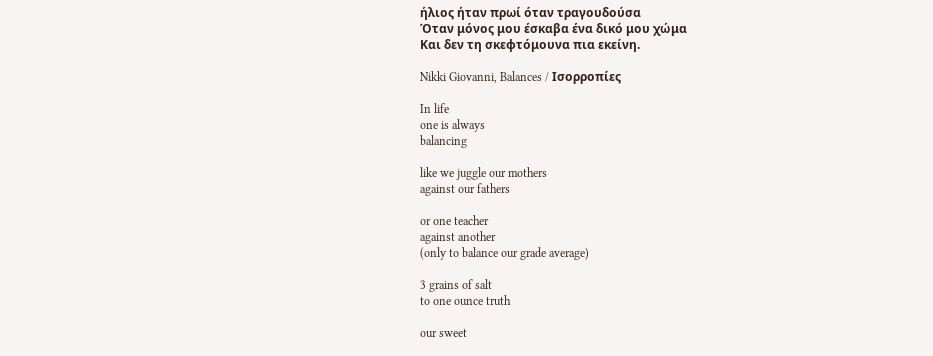ήλιος ήταν πρωί όταν τραγουδούσα
Όταν μόνος μου έσκαβα ένα δικό μου χώμα
Και δεν τη σκεφτόμουνα πια εκείνη.

Nikki Giovanni, Balances / Ισορροπίες

In life
one is always
balancing

like we juggle our mothers
against our fathers

or one teacher
against another
(only to balance our grade average)

3 grains of salt
to one ounce truth

our sweet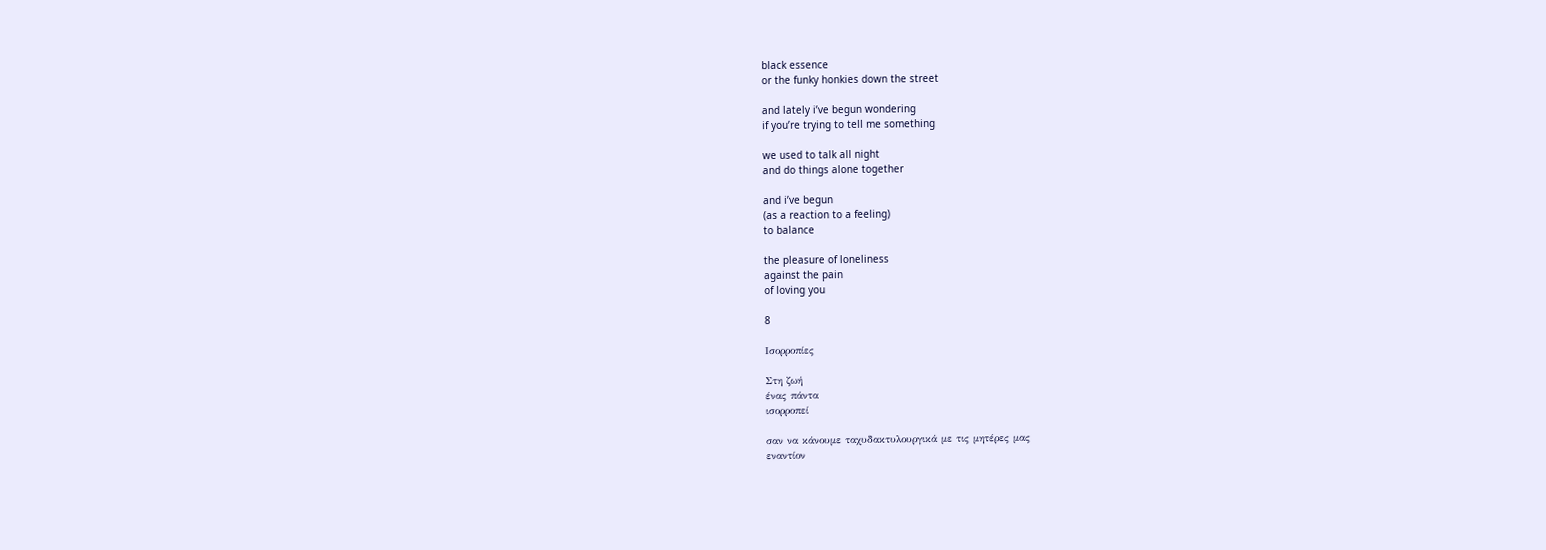black essence
or the funky honkies down the street

and lately i’ve begun wondering
if you’re trying to tell me something

we used to talk all night
and do things alone together

and i’ve begun
(as a reaction to a feeling)
to balance

the pleasure of loneliness
against the pain
of loving you

8

Ισορροπίες

Στη ζωή
ένας πάντα
ισορροπεί

σαν να κάνουμε ταχυδακτυλουργικά με τις μητέρες μας
εναντίον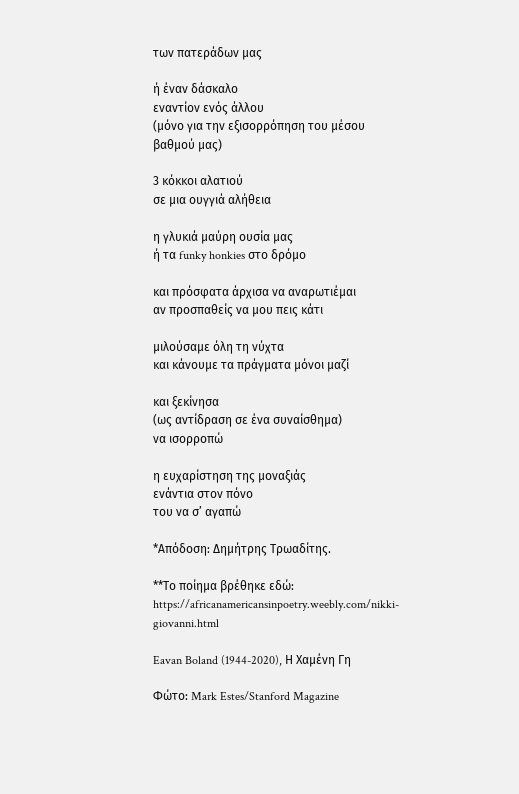των πατεράδων μας

ή έναν δάσκαλο
εναντίον ενός άλλου
(μόνο για την εξισορρόπηση του μέσου βαθμού μας)

3 κόκκοι αλατιού
σε μια ουγγιά αλήθεια

η γλυκιά μαύρη ουσία μας
ή τα funky honkies στο δρόμο

και πρόσφατα άρχισα να αναρωτιέμαι
αν προσπαθείς να μου πεις κάτι

μιλούσαμε όλη τη νύχτα
και κάνουμε τα πράγματα μόνοι μαζί

και ξεκίνησα
(ως αντίδραση σε ένα συναίσθημα)
να ισορροπώ

η ευχαρίστηση της μοναξιάς
ενάντια στον πόνο
του να σ’ αγαπώ

*Απόδοση: Δημήτρης Τρωαδίτης.

**Το ποίημα βρέθηκε εδώ: https://africanamericansinpoetry.weebly.com/nikki-giovanni.html

Eavan Boland (1944-2020), Η Χαμένη Γη

Φώτο: Mark Estes/Stanford Magazine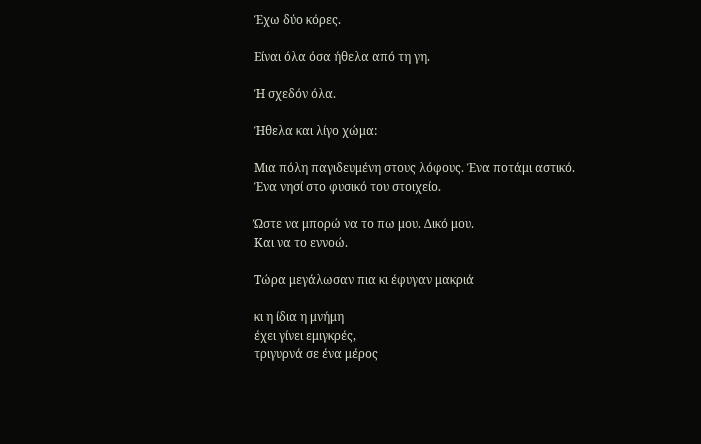Έχω δύο κόρες.

Είναι όλα όσα ήθελα από τη γη.

Ή σχεδόν όλα.

Ήθελα και λίγο χώμα:

Μια πόλη παγιδευμένη στους λόφους. Ένα ποτάμι αστικό.
Ένα νησί στο φυσικό του στοιχείο.

Ώστε να μπορώ να το πω μου. Δικό μου.
Και να το εννοώ.

Τώρα μεγάλωσαν πια κι έφυγαν μακριά

κι η ίδια η μνήμη
έχει γίνει εμιγκρές,
τριγυρνά σε ένα μέρος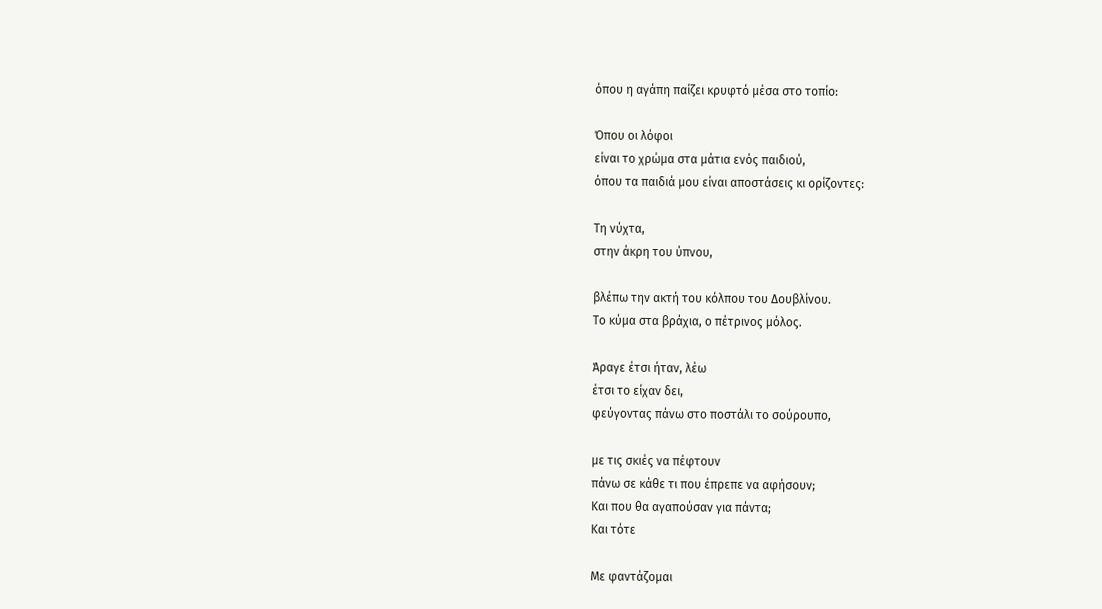όπου η αγάπη παίζει κρυφτό μέσα στο τοπίο:

Όπου οι λόφοι
είναι το χρώμα στα μάτια ενός παιδιού,
όπου τα παιδιά μου είναι αποστάσεις κι ορίζοντες:

Τη νύχτα,
στην άκρη του ύπνου,

βλέπω την ακτή του κόλπου του Δουβλίνου.
Το κύμα στα βράχια, ο πέτρινος μόλος.

Άραγε έτσι ήταν, λέω
έτσι το είχαν δει,
φεύγοντας πάνω στο ποστάλι το σούρουπο,

με τις σκιές να πέφτουν
πάνω σε κάθε τι που έπρεπε να αφήσουν;
Και που θα αγαπούσαν για πάντα;
Και τότε

Με φαντάζομαι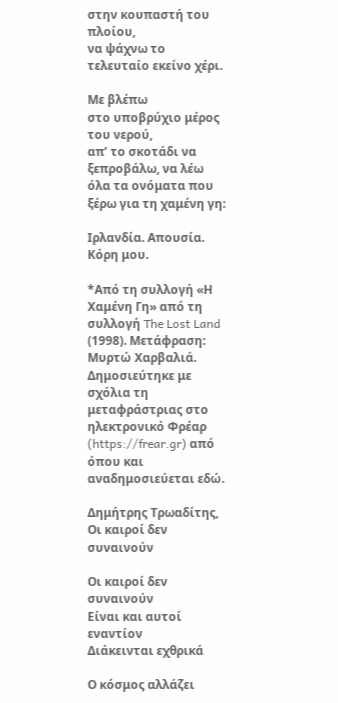στην κουπαστή του πλοίου,
να ψάχνω το τελευταίο εκείνο χέρι.

Με βλέπω
στο υποβρύχιο μέρος του νερού,
απ’ το σκοτάδι να ξεπροβάλω, να λέω
όλα τα ονόματα που ξέρω για τη χαμένη γη:

Ιρλανδία. Απουσία. Κόρη μου.

*Από τη συλλογή «Η Χαμένη Γη» από τη συλλογή The Lost Land (1998). Μετάφραση: Μυρτώ Χαρβαλιά. Δημοσιεύτηκε με σχόλια τη μεταφράστριας στο ηλεκτρονικό Φρέαρ (https://frear.gr) από όπου και αναδημοσιεύεται εδώ.

Δημήτρης Τρωαδίτης, Οι καιροί δεν συναινούν

Οι καιροί δεν συναινούν
Είναι και αυτοί εναντίον
Διάκεινται εχθρικά

Ο κόσμος αλλάζει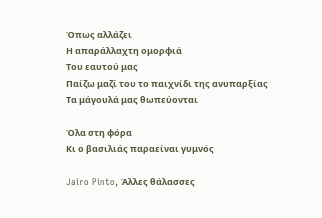Όπως αλλάζει
Η απαράλλαχτη ομορφιά
Του εαυτού μας
Παίζω μαζί του το παιχνίδι της ανυπαρξίας
Τα μάγουλά μας θωπεύονται

Όλα στη φόρα
Κι ο βασιλιάς παραείναι γυμνός

Jairo Pinto, Άλλες θάλασσες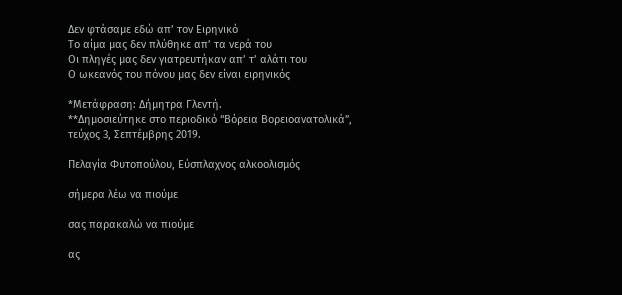Δεν φτάσαμε εδώ απ’ τον Ειρηνικό
Το αίμα μας δεν πλύθηκε απ’ τα νερά του
Οι πληγές μας δεν γιατρευτήκαν απ’ τ’ αλάτι του
Ο ωκεανός του πόνου μας δεν είναι ειρηνικός

*Μετάφραση: Δήμητρα Γλεντή.
**Δημοσιεύτηκε στο περιοδικό “Βόρεια Βορειοανατολικά”, τεύχος 3, Σεπτέμβρης 2019.

Πελαγία Φυτοπούλου, Εύσπλαχνος αλκοολισμός

σήμερα λέω να πιούμε

σας παρακαλώ να πιούμε

ας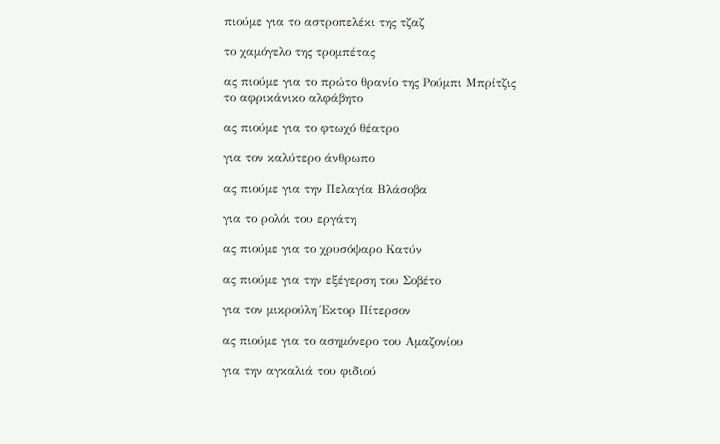πιούμε για το αστροπελέκι της τζαζ

το χαμόγελο της τρομπέτας

ας πιούμε για το πρώτο θρανίο της Ρούμπι Μπρίτζις
το αφρικάνικο αλφάβητο

ας πιούμε για το φτωχό θέατρο

για τον καλύτερο άνθρωπο

ας πιούμε για την Πελαγία Βλάσοβα

για το ρολόι του εργάτη

ας πιούμε για το χρυσόψαρο Κατύν

ας πιούμε για την εξέγερση του Σοβέτο

για τον μικρούλη Έκτορ Πίτερσον

ας πιούμε για το ασημόνερο του Αμαζονίου

για την αγκαλιά του φιδιού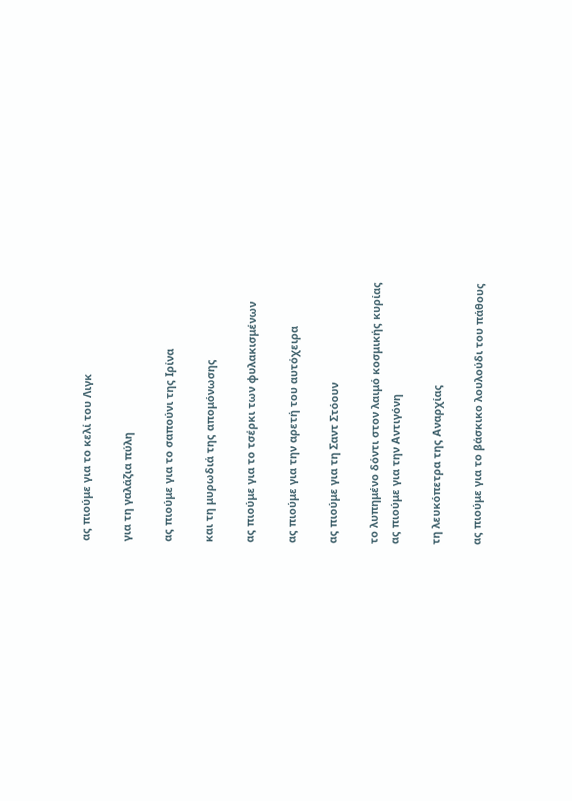ας πιούμε για το κελί του Λιγκ

για τη γαλάζια πύλη

ας πιούμε για το σαπούνι της Ιρίνα

και τη μυρωδιά της απομόνωσης

ας πιούμε για το τσέρκι των φυλακισμένων

ας πιούμε για την αρετή του αυτόχειρα

ας πιούμε για τη Σαντ Στόουν

το λυπημένο δόντι στον λαιμό κοσμικής κυρίας
ας πιούμε για την Αντιγόνη

τη λευκόπετρα της Αναρχίας

ας πιούμε για το βάσκικο λουλούδι του πάθους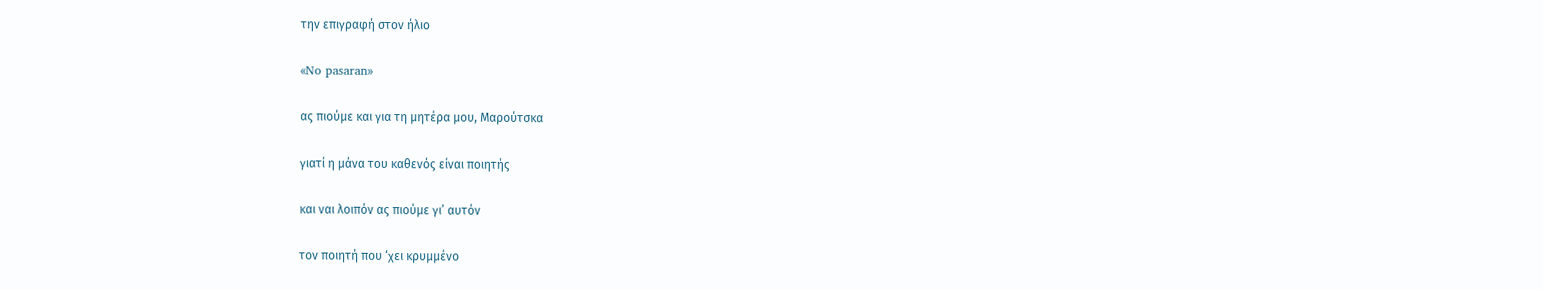την επιγραφή στον ήλιο

«No pasaran»

ας πιούμε και για τη μητέρα μου, Μαρούτσκα

γιατί η μάνα του καθενός είναι ποιητής

και ναι λοιπόν ας πιούμε γι’ αυτόν

τον ποιητή που ‘χει κρυμμένο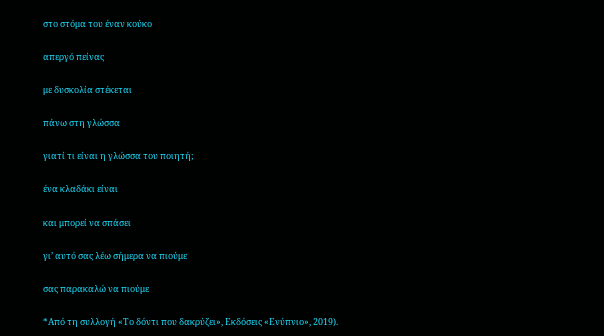στο στόμα του έναν κούκο

απεργό πείνας

με δυσκολία στέκεται

πάνω στη γλώσσα

γιατί τι είναι η γλώσσα του ποιητή;

ένα κλαδάκι είναι

και μπορεί να σπάσει

γι’ αυτό σας λέω σήμερα να πιούμε

σας παρακαλώ να πιούμε

*Από τη συλλογή «Το δόντι που δακρύζει», Εκδόσεις «Ενύπνιο», 2019).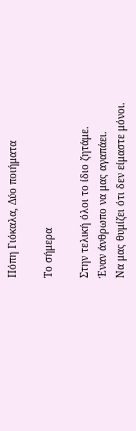Πόπη Γιόκαλα, Δύο ποιήματα

Το σήμερα

Στην τελική όλοι το ίδιο ζητάμε.
Έναν άνθρωπο να μας αγαπάει.
Να μας θυμίζει ότι δεν είμαστε μόνοι.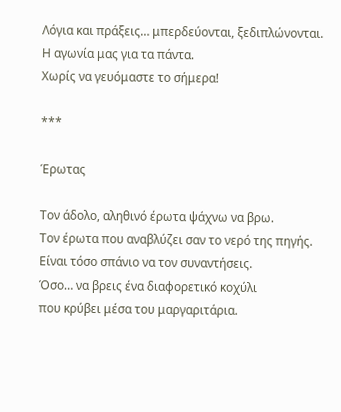Λόγια και πράξεις… μπερδεύονται, ξεδιπλώνονται.
Η αγωνία μας για τα πάντα.
Χωρίς να γευόμαστε το σήμερα!

***

Έρωτας

Τον άδολο, αληθινό έρωτα ψάχνω να βρω.
Τον έρωτα που αναβλύζει σαν το νερό της πηγής.
Είναι τόσο σπάνιο να τον συναντήσεις.
Όσο… να βρεις ένα διαφορετικό κοχύλι
που κρύβει μέσα του μαργαριτάρια.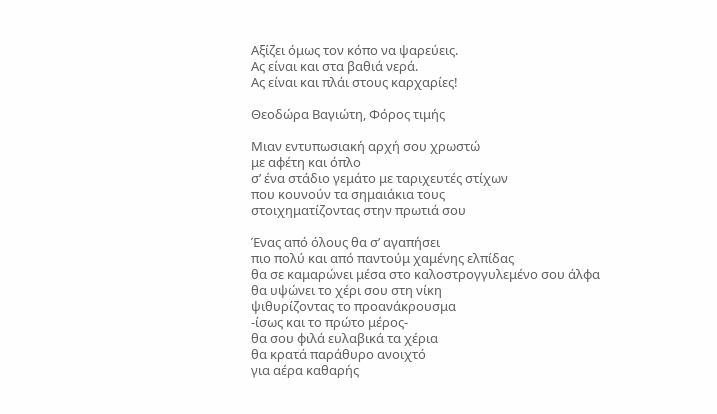Αξίζει όμως τον κόπο να ψαρεύεις.
Ας είναι και στα βαθιά νερά.
Ας είναι και πλάι στους καρχαρίες!

Θεοδώρα Βαγιώτη, Φόρος τιμής

Μιαν εντυπωσιακή αρχή σου χρωστώ
με αφέτη και όπλο
σ’ ένα στάδιο γεμάτο με ταριχευτές στίχων
που κουνούν τα σημαιάκια τους
στοιχηματίζοντας στην πρωτιά σου

Ένας από όλους θα σ’ αγαπήσει
πιο πολύ και από παντούμ χαμένης ελπίδας
θα σε καμαρώνει μέσα στο καλοστρογγυλεμένο σου άλφα
θα υψώνει το χέρι σου στη νίκη
ψιθυρίζοντας το προανάκρουσμα
-ίσως και το πρώτο μέρος-
θα σου φιλά ευλαβικά τα χέρια
θα κρατά παράθυρο ανοιχτό
για αέρα καθαρής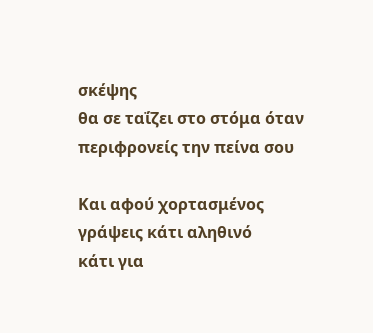σκέψης
θα σε ταΐζει στο στόμα όταν περιφρονείς την πείνα σου

Και αφού χορτασμένος
γράψεις κάτι αληθινό
κάτι για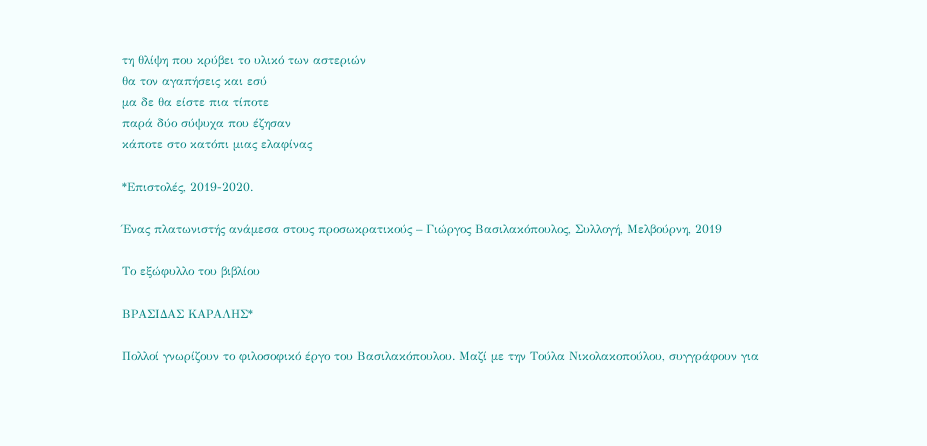τη θλίψη που κρύβει το υλικό των αστεριών
θα τον αγαπήσεις και εσύ
μα δε θα είστε πια τίποτε
παρά δύο σύψυχα που έζησαν
κάποτε στο κατόπι μιας ελαφίνας

*Επιστολές, 2019-2020.

Ένας πλατωνιστής ανάμεσα στους προσωκρατικούς – Γιώργος Βασιλακόπουλος, Συλλογή, Μελβούρνη, 2019

Το εξώφυλλο του βιβλίου

ΒΡΑΣΙΔΑΣ ΚΑΡΑΛΗΣ*

Πολλοί γνωρίζουν το φιλοσοφικό έργο του Βασιλακόπουλου. Μαζί με την Τούλα Νικολακοπούλου, συγγράφουν για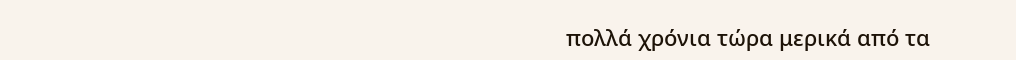πολλά χρόνια τώρα μερικά από τα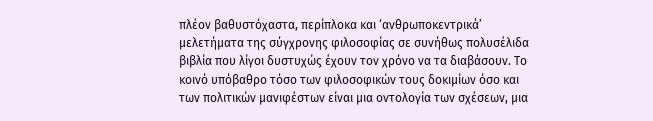πλέον βαθυστόχαστα, περίπλοκα και ‘ανθρωποκεντρικά’ μελετήματα της σύγχρονης φιλοσοφίας σε συνήθως πολυσέλιδα βιβλία που λίγοι δυστυχώς έχουν τον χρόνο να τα διαβάσουν. Το κοινό υπόβαθρο τόσο των φιλοσοφικών τους δοκιμίων όσο και των πολιτικών μανιφέστων είναι μια οντολογία των σχέσεων, μια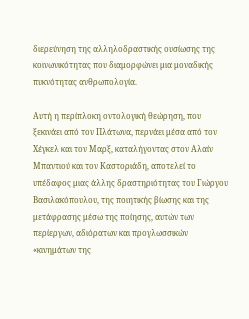διερεύνηση της αλληλοδραστικής ουσίωσης της κοινωνικότητας που διαμορφώνει μια μοναδικής πυκνότητας ανθρωπολογία.

Αυτή η περίπλοκη οντολογική θεώρηση, που ξεκινάει από τον Πλάτωνα, περνάει μέσα από τον Χέγκελ και τον Μαρξ, καταλήγοντας στον Αλαίν Μπαντιού και τον Καστοριάδη, αποτελεί το υπέδαφος μιας άλλης δραστηριότητας του Γιώργου Βασιλακόπουλου, της ποιητικής βίωσης και της μετάφρασης μέσω της ποίησης, αυτών των περίεργων, αδιόρατων και προγλωσσικών «κινημάτων της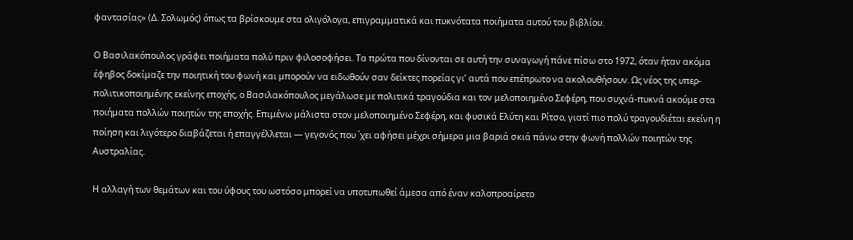φαντασίας» (Δ. Σολωμός) όπως τα βρίσκουμε στα ολιγόλογα, επιγραμματικά και πυκνότατα ποιήματα αυτού του βιβλίου.

Ο Βασιλακόπουλος γράφει ποιήματα πολύ πριν φιλοσοφήσει. Τα πρώτα που δίνονται σε αυτή την συναγωγή πάνε πίσω στο 1972, όταν ήταν ακόμα έφηβος δοκίμαζε την ποιητική του φωνή και μπορούν να ειδωθούν σαν δείκτες πορείας γι’ αυτά που επέπρωτο να ακολουθήσουν. Ως νέος της υπερ-πολιτικοποιημένης εκείνης εποχής, ο Βασιλακόπουλος μεγάλωσε με πολιτικά τραγούδια και τον μελοποιημένο Σεφέρη, που συχνά-πυκνά ακούμε στα ποιήματα πολλών ποιητών της εποχής. Επιμένω μάλιστα στον μελοποιημένο Σεφέρη, και φυσικά Ελύτη και Ρίτσο, γιατί πιο πολύ τραγουδιέται εκείνη η ποίηση και λιγότερο διαβάζεται ή επαγγέλλεται — γεγονός που ΄χει αφήσει μέχρι σήμερα μια βαριά σκιά πάνω στην φωνή πολλών ποιητών της Αυστραλίας.

Η αλλαγή των θεμάτων και του ύφους του ωστόσο μπορεί να υποτυπωθεί άμεσα από έναν καλοπροαίρετο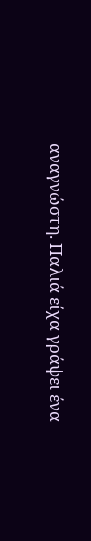αναγνώστη. Παλιά είχα γράψει ένα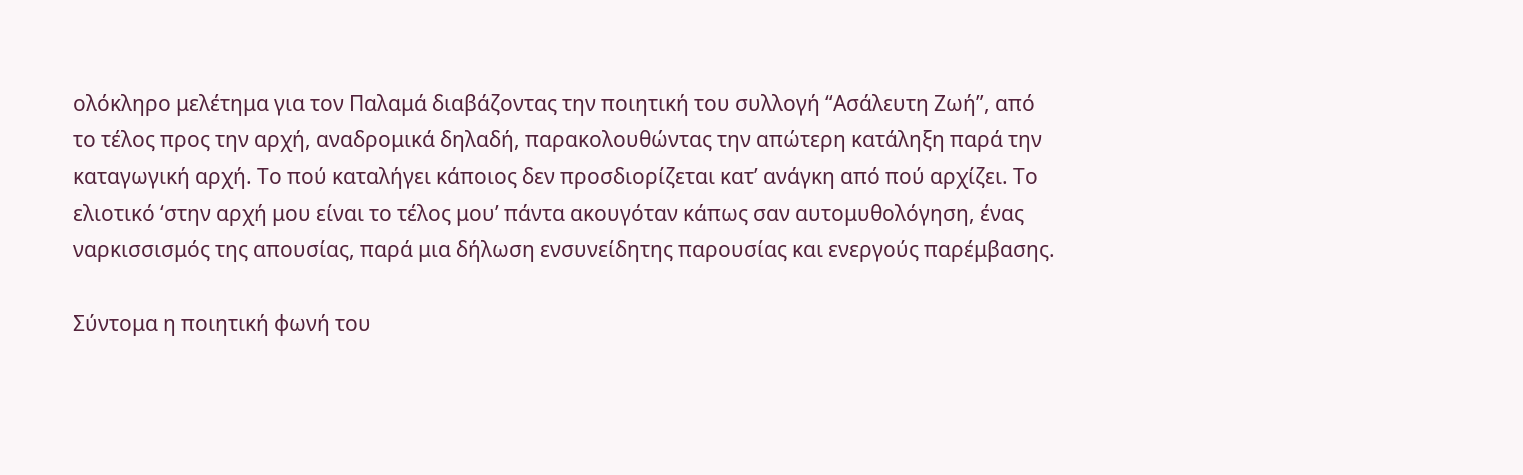ολόκληρο μελέτημα για τον Παλαμά διαβάζοντας την ποιητική του συλλογή “Ασάλευτη Ζωή”, από το τέλος προς την αρχή, αναδρομικά δηλαδή, παρακολουθώντας την απώτερη κατάληξη παρά την καταγωγική αρχή. Το πού καταλήγει κάποιος δεν προσδιορίζεται κατ’ ανάγκη από πού αρχίζει. Το ελιοτικό ‘στην αρχή μου είναι το τέλος μου’ πάντα ακουγόταν κάπως σαν αυτομυθολόγηση, ένας ναρκισσισμός της απουσίας, παρά μια δήλωση ενσυνείδητης παρουσίας και ενεργούς παρέμβασης.

Σύντομα η ποιητική φωνή του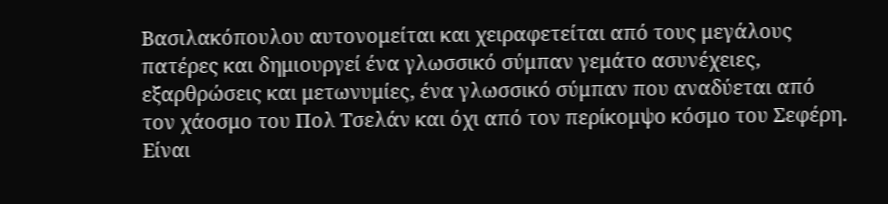Βασιλακόπουλου αυτονομείται και χειραφετείται από τους μεγάλους πατέρες και δημιουργεί ένα γλωσσικό σύμπαν γεμάτο ασυνέχειες, εξαρθρώσεις και μετωνυμίες, ένα γλωσσικό σύμπαν που αναδύεται από τον χάοσμο του Πολ Τσελάν και όχι από τον περίκομψο κόσμο του Σεφέρη. Είναι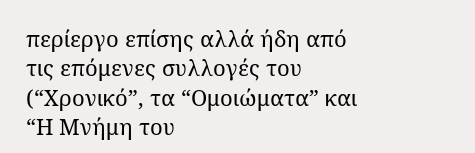περίεργο επίσης αλλά ήδη από τις επόμενες συλλογές του (“Χρονικό”, τα “Ομοιώματα” και “Η Μνήμη του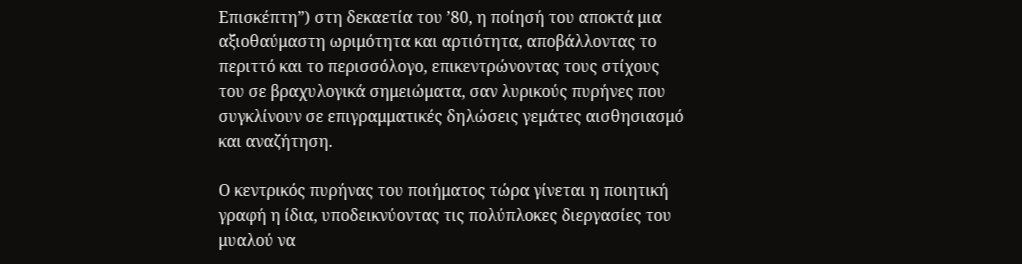Επισκέπτη”) στη δεκαετία του ’80, η ποίησή του αποκτά μια αξιοθαύμαστη ωριμότητα και αρτιότητα, αποβάλλοντας το περιττό και το περισσόλογο, επικεντρώνοντας τους στίχους του σε βραχυλογικά σημειώματα, σαν λυρικούς πυρήνες που συγκλίνουν σε επιγραμματικές δηλώσεις γεμάτες αισθησιασμό και αναζήτηση.

Ο κεντρικός πυρήνας του ποιήματος τώρα γίνεται η ποιητική γραφή η ίδια, υποδεικνύοντας τις πολύπλοκες διεργασίες του μυαλού να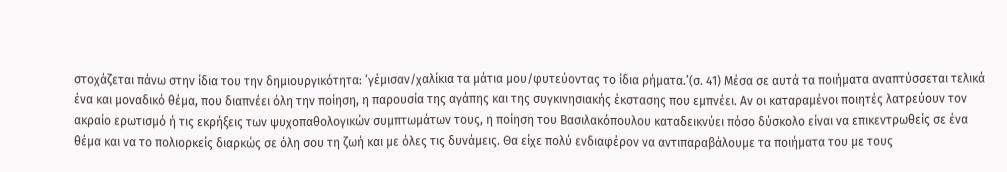στοχάζεται πάνω στην ίδια του την δημιουργικότητα: ‘γέμισαν/χαλίκια τα μάτια μου/φυτεύοντας το ίδια ρήματα.’(σ. 41) Μέσα σε αυτά τα ποιήματα αναπτύσσεται τελικά ένα και μοναδικό θέμα, που διαπνέει όλη την ποίηση, η παρουσία της αγάπης και της συγκινησιακής έκστασης που εμπνέει. Αν οι καταραμένοι ποιητές λατρεύουν τον ακραίο ερωτισμό ή τις εκρήξεις των ψυχοπαθολογικών συμπτωμάτων τους, η ποίηση του Βασιλακόπουλου καταδεικνύει πόσο δύσκολο είναι να επικεντρωθείς σε ένα θέμα και να το πολιορκείς διαρκώς σε όλη σου τη ζωή και με όλες τις δυνάμεις. Θα είχε πολύ ενδιαφέρον να αντιπαραβάλουμε τα ποιήματα του με τους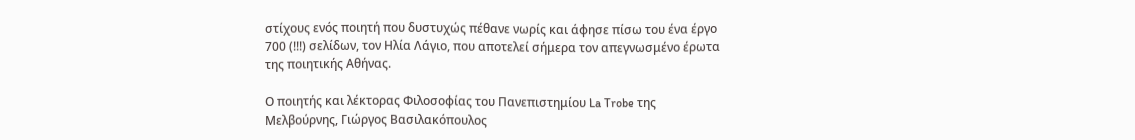στίχους ενός ποιητή που δυστυχώς πέθανε νωρίς και άφησε πίσω του ένα έργο 700 (!!!) σελίδων, τον Ηλία Λάγιο, που αποτελεί σήμερα τον απεγνωσμένο έρωτα της ποιητικής Αθήνας.

Ο ποιητής και λέκτορας Φιλοσοφίας του Πανεπιστημίου La Trobe της Μελβούρνης, Γιώργος Βασιλακόπουλος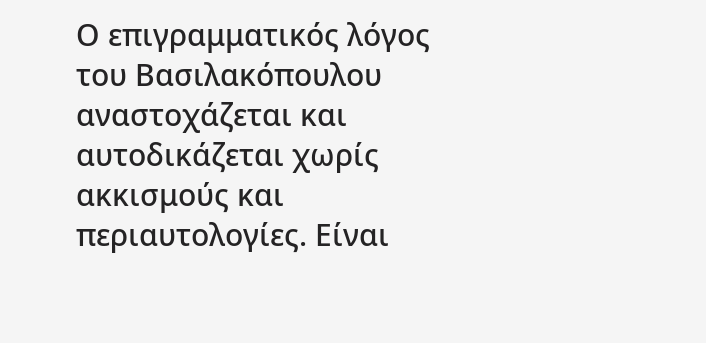Ο επιγραμματικός λόγος του Βασιλακόπουλου αναστοχάζεται και αυτοδικάζεται χωρίς ακκισμούς και περιαυτολογίες. Είναι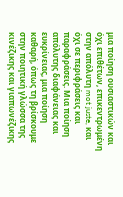μια ποίηση ουσιαστικών και όχι επιθέτων, επικεντρωμένη στην απόλυτη mot juste, και όχι σε περιφράσεις και παραφράσεις. Μια ποίηση απόλυτης διαφάνειας και ευκρίνειας, μια ποίηση καθαρή, όπως τη βρίσκουμε στην ποιητική γλώσσα της κινέζικης και γιαπωνέζικης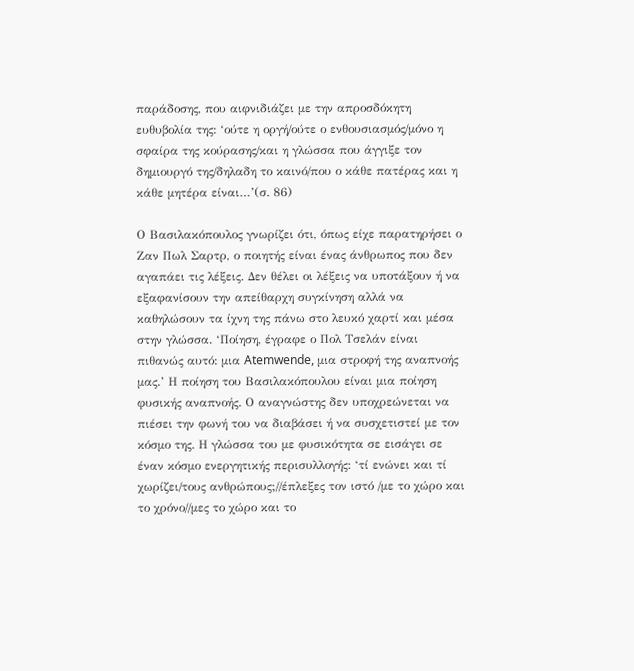παράδοσης, που αιφνιδιάζει με την απροσδόκητη ευθυβολία της: ‘ούτε η οργή/ούτε ο ενθουσιασμός/μόνο η σφαίρα της κούρασης/και η γλώσσα που άγγιξε τον δημιουργό της/δηλαδη το καινό/που ο κάθε πατέρας και η κάθε μητέρα είναι…’(σ. 86)

Ο Βασιλακόπουλος γνωρίζει ότι, όπως είχε παρατηρήσει ο Ζαν Πωλ Σαρτρ, ο ποιητής είναι ένας άνθρωπος που δεν αγαπάει τις λέξεις. Δεν θέλει οι λέξεις να υποτάξουν ή να εξαφανίσουν την απείθαρχη συγκίνηση αλλά να καθηλώσουν τα ίχνη της πάνω στο λευκό χαρτί και μέσα στην γλώσσα. ‘Ποίηση, έγραφε ο Πολ Τσελάν είναι πιθανώς αυτό: μια Atemwende, μια στροφή της αναπνοής μας.’ Η ποίηση του Βασιλακόπουλου είναι μια ποίηση φυσικής αναπνοής. Ο αναγνώστης δεν υποχρεώνεται να πιέσει την φωνή του να διαβάσει ή να συσχετιστεί με τον κόσμο της. Η γλώσσα του με φυσικότητα σε εισάγει σε έναν κόσμο ενεργητικής περισυλλογής: ‘τί ενώνει και τί χωρίζει/τους ανθρώπους;//έπλεξες τον ιστό /με το χώρο και το χρόνο//μες το χώρο και το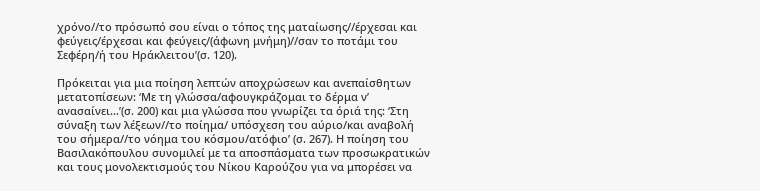χρόνο//το πρόσωπό σου είναι ο τόπος της ματαίωσης//έρχεσαι και φεύγεις/έρχεσαι και φεύγεις/(άφωνη μνήμη)//σαν το ποτάμι του Σεφέρη/ή του Ηράκλειτου’(σ. 120).

Πρόκειται για μια ποίηση λεπτών αποχρώσεων και ανεπαίσθητων μετατοπίσεων: ‘Με τη γλώσσα/αφουγκράζομαι το δέρμα ν’ ανασαίνει…’(σ. 200) και μια γλώσσα που γνωρίζει τα όριά της: ‘Στη σύναξη των λέξεων//το ποίημα/ υπόσχεση του αύριο/και αναβολή του σήμερα//το νόημα του κόσμου/ατόφιο’ (σ. 267). Η ποίηση του Βασιλακόπουλου συνομιλεί με τα αποσπάσματα των προσωκρατικών και τους μονολεκτισμούς του Νίκου Καρούζου για να μπορέσει να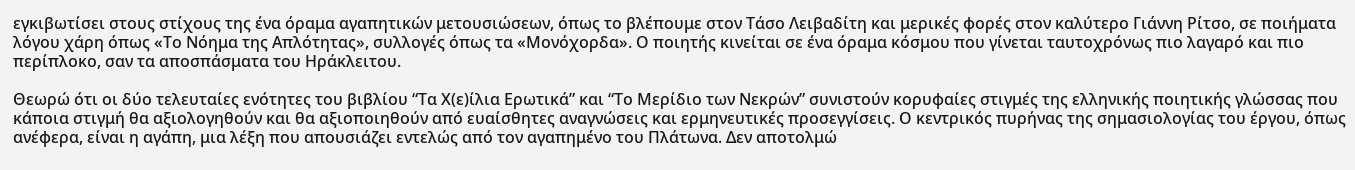εγκιβωτίσει στους στίχους της ένα όραμα αγαπητικών μετουσιώσεων, όπως το βλέπουμε στον Τάσο Λειβαδίτη και μερικές φορές στον καλύτερο Γιάννη Ρίτσο, σε ποιήματα λόγου χάρη όπως «Το Νόημα της Απλότητας», συλλογές όπως τα «Μονόχορδα». Ο ποιητής κινείται σε ένα όραμα κόσμου που γίνεται ταυτοχρόνως πιο λαγαρό και πιο περίπλοκο, σαν τα αποσπάσματα του Ηράκλειτου.

Θεωρώ ότι οι δύο τελευταίες ενότητες του βιβλίου “Τα Χ(ε)ίλια Ερωτικά” και “Το Μερίδιο των Νεκρών” συνιστούν κορυφαίες στιγμές της ελληνικής ποιητικής γλώσσας που κάποια στιγμή θα αξιολογηθούν και θα αξιοποιηθούν από ευαίσθητες αναγνώσεις και ερμηνευτικές προσεγγίσεις. Ο κεντρικός πυρήνας της σημασιολογίας του έργου, όπως ανέφερα, είναι η αγάπη, μια λέξη που απουσιάζει εντελώς από τον αγαπημένο του Πλάτωνα. Δεν αποτολμώ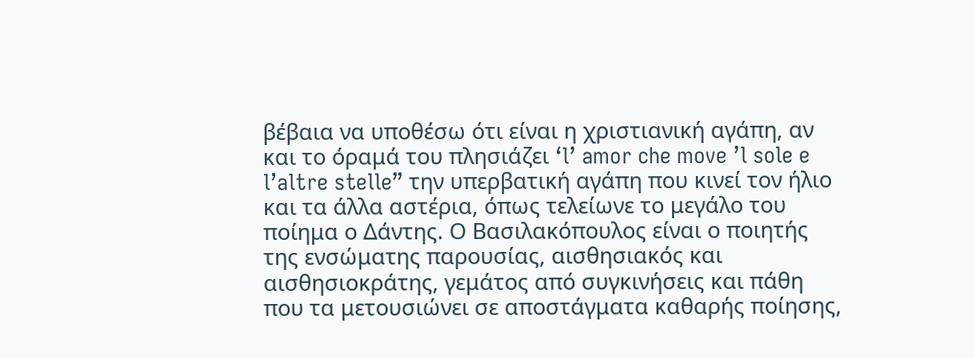βέβαια να υποθέσω ότι είναι η χριστιανική αγάπη, αν και το όραμά του πλησιάζει ‘l’ amor che move ’l sole e l’altre stelle” την υπερβατική αγάπη που κινεί τον ήλιο και τα άλλα αστέρια, όπως τελείωνε το μεγάλο του ποίημα ο Δάντης. Ο Βασιλακόπουλος είναι ο ποιητής της ενσώματης παρουσίας, αισθησιακός και αισθησιοκράτης, γεμάτος από συγκινήσεις και πάθη που τα μετουσιώνει σε αποστάγματα καθαρής ποίησης,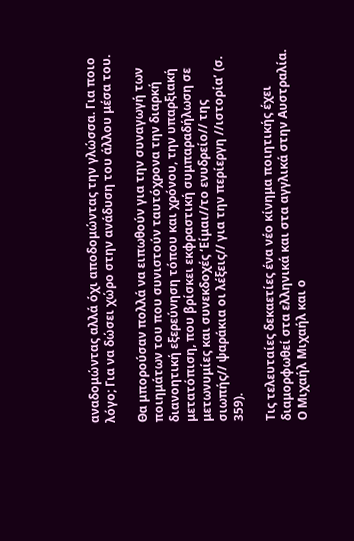αναδομώντας αλλά όχι αποδομώντας την γλώσσα. Για ποιο λόγο; Για να δώσει χώρο στην ανάδυση του άλλου μέσα του.

Θα μπορούσαν πολλά να ειπωθούν για την συναγωγή των ποιημάτων του που συνιστούν ταυτόχρονα την διαρκή διανοητική εξερεύνηση τόπου και χρόνου, την υπαρξιακή μετατόπιση, που βρίσκει εκφραστική συμπαραδήλωση σε μετωνυμίες και συνεκδοχές ‘Είμαι//το ενυδρείο// της σιωπής// ψαράκια οι λέξεις// για την περίεργη //ιστορία’ (σ. 359).

Τις τελευταίες δεκαετίες ένα νέο κίνημα ποιητικής έχει διαμορφωθεί στα ελληνικά και στα αγγλικά στην Αυστραλία. Ο Μιχαήλ Μιχαήλ και ο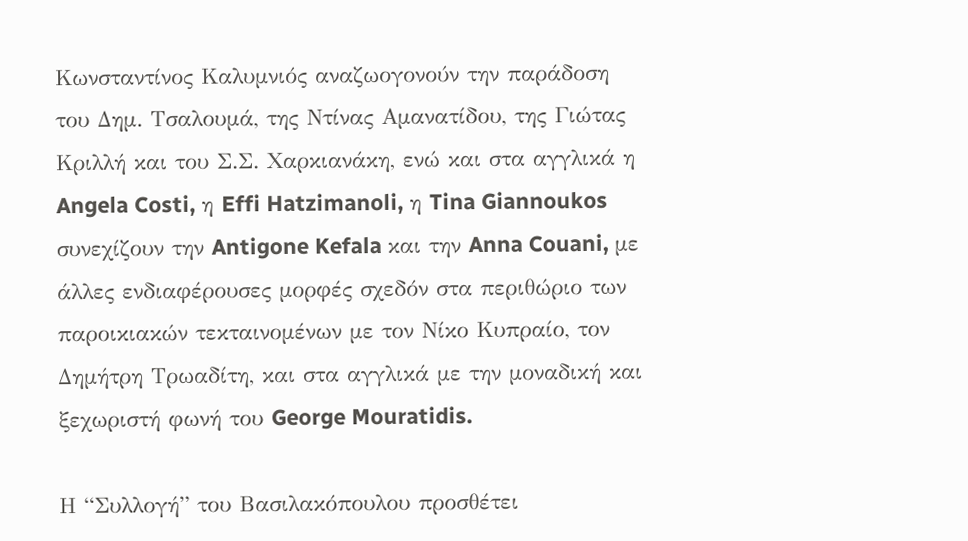Κωνσταντίνος Καλυμνιός αναζωογονούν την παράδοση του Δημ. Τσαλουμά, της Ντίνας Αμανατίδου, της Γιώτας Κριλλή και του Σ.Σ. Χαρκιανάκη, ενώ και στα αγγλικά η Angela Costi, η Effi Hatzimanoli, η Tina Giannoukos συνεχίζουν την Antigone Kefala και την Anna Couani, με άλλες ενδιαφέρουσες μορφές σχεδόν στα περιθώριο των παροικιακών τεκταινομένων με τον Νίκο Κυπραίο, τον Δημήτρη Τρωαδίτη, και στα αγγλικά με την μοναδική και ξεχωριστή φωνή του George Mouratidis.

Η “Συλλογή” του Βασιλακόπουλου προσθέτει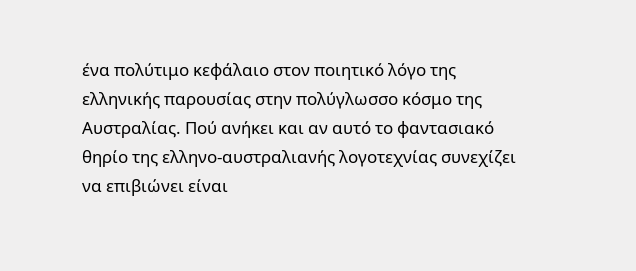ένα πολύτιμο κεφάλαιο στον ποιητικό λόγο της ελληνικής παρουσίας στην πολύγλωσσο κόσμο της Αυστραλίας. Πού ανήκει και αν αυτό το φαντασιακό θηρίο της ελληνο-αυστραλιανής λογοτεχνίας συνεχίζει να επιβιώνει είναι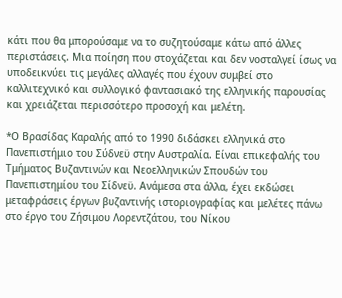κάτι που θα μπορούσαμε να το συζητούσαμε κάτω από άλλες περιστάσεις. Μια ποίηση που στοχάζεται και δεν νοσταλγεί ίσως να υποδεικνύει τις μεγάλες αλλαγές που έχουν συμβεί στο καλλιτεχνικό και συλλογικό φαντασιακό της ελληνικής παρουσίας και χρειάζεται περισσότερο προσοχή και μελέτη.

*Ο Βρασίδας Καραλής από το 1990 διδάσκει ελληνικά στο Πανεπιστήμιο του Σύδνεϋ στην Αυστραλία. Είναι επικεφαλής του Τμήματος Βυζαντινών και Νεοελληνικών Σπουδών του Πανεπιστημίου του Σίδνεϋ. Ανάμεσα στα άλλα, έχει εκδώσει μεταφράσεις έργων βυζαντινής ιστοριογραφίας και μελέτες πάνω στο έργο του Ζήσιμου Λορεντζάτου, του Νίκου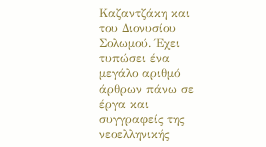Καζαντζάκη και του Διονυσίου Σολωμού. Έχει τυπώσει ένα μεγάλο αριθμό άρθρων πάνω σε έργα και συγγραφείς της νεοελληνικής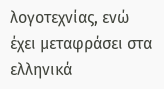λογοτεχνίας, ενώ έχει μεταφράσει στα ελληνικά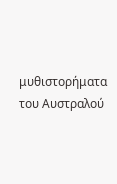μυθιστορήματα του Αυστραλού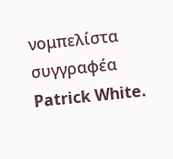νομπελίστα συγγραφέα Patrick White.